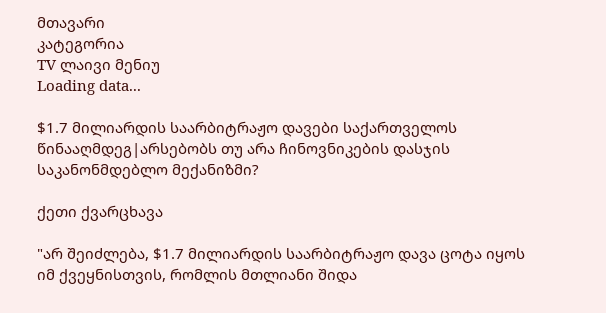მთავარი
კატეგორია
TV ლაივი მენიუ
Loading data...

$1.7 მილიარდის საარბიტრაჟო დავები საქართველოს წინააღმდეგ|არსებობს თუ არა ჩინოვნიკების დასჯის საკანონმდებლო მექანიზმი?

ქეთი ქვარცხავა

"არ შეიძლება, $1.7 მილიარდის საარბიტრაჟო დავა ცოტა იყოს იმ ქვეყნისთვის, რომლის მთლიანი შიდა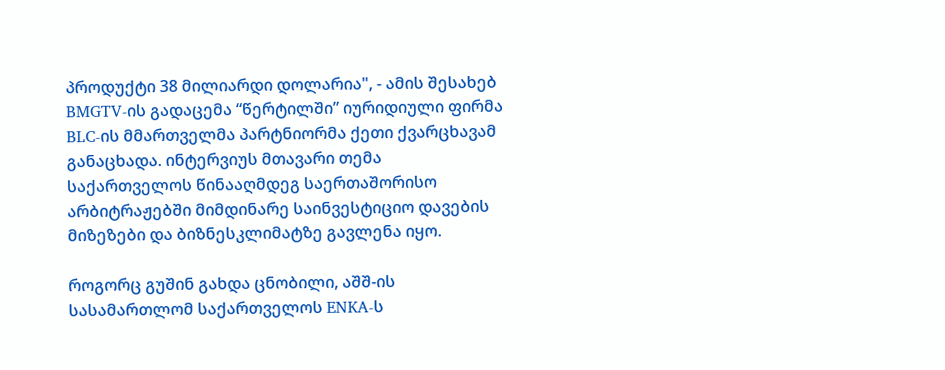პროდუქტი 38 მილიარდი დოლარია", - ამის შესახებ BMGTV-ის გადაცემა “წერტილში” იურიდიული ფირმა BLC-ის მმართველმა პარტნიორმა ქეთი ქვარცხავამ განაცხადა. ინტერვიუს მთავარი თემა საქართველოს წინააღმდეგ საერთაშორისო არბიტრაჟებში მიმდინარე საინვესტიციო დავების მიზეზები და ბიზნესკლიმატზე გავლენა იყო.

როგორც გუშინ გახდა ცნობილი, აშშ-ის სასამართლომ საქართველოს ENKA-ს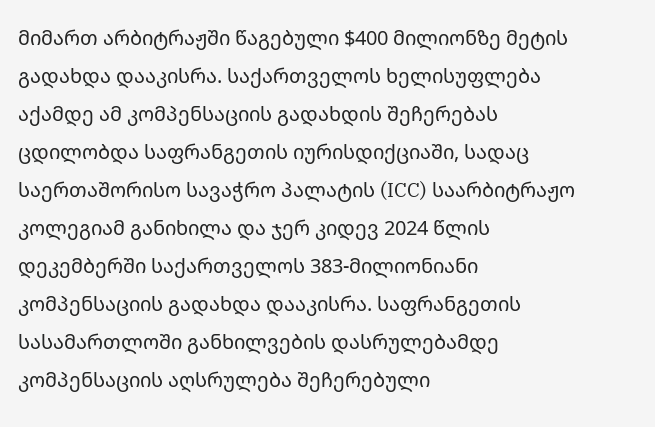მიმართ არბიტრაჟში წაგებული $400 მილიონზე მეტის გადახდა დააკისრა. საქართველოს ხელისუფლება აქამდე ამ კომპენსაციის გადახდის შეჩერებას ცდილობდა საფრანგეთის იურისდიქციაში, სადაც საერთაშორისო სავაჭრო პალატის (ICC) საარბიტრაჟო კოლეგიამ განიხილა და ჯერ კიდევ 2024 წლის დეკემბერში საქართველოს 383-მილიონიანი კომპენსაციის გადახდა დააკისრა. საფრანგეთის სასამართლოში განხილვების დასრულებამდე კომპენსაციის აღსრულება შეჩერებული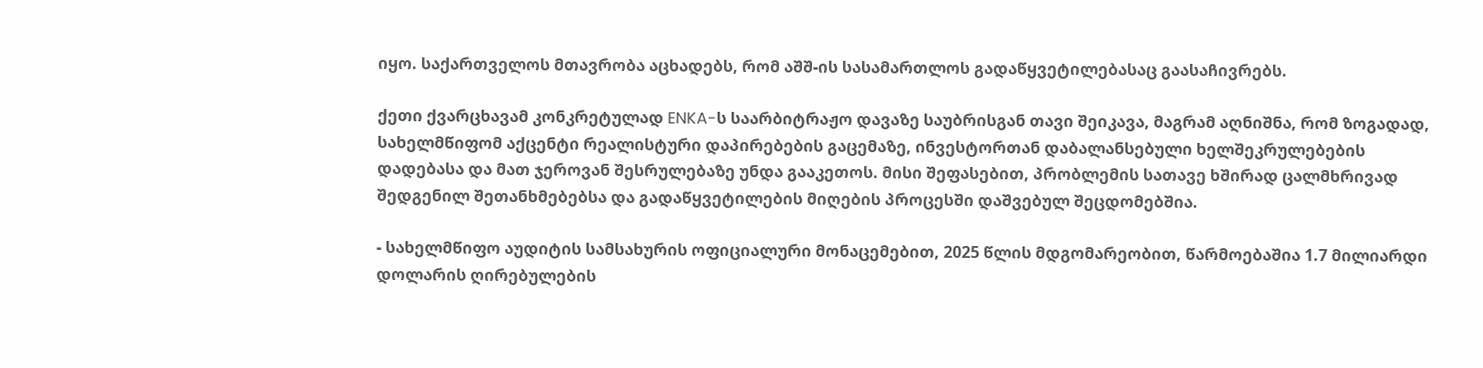იყო. საქართველოს მთავრობა აცხადებს, რომ აშშ-ის სასამართლოს გადაწყვეტილებასაც გაასაჩივრებს.

ქეთი ქვარცხავამ კონკრეტულად ENKA-ს საარბიტრაჟო დავაზე საუბრისგან თავი შეიკავა, მაგრამ აღნიშნა, რომ ზოგადად, სახელმწიფომ აქცენტი რეალისტური დაპირებების გაცემაზე, ინვესტორთან დაბალანსებული ხელშეკრულებების დადებასა და მათ ჯეროვან შესრულებაზე უნდა გააკეთოს. მისი შეფასებით, პრობლემის სათავე ხშირად ცალმხრივად შედგენილ შეთანხმებებსა და გადაწყვეტილების მიღების პროცესში დაშვებულ შეცდომებშია.

- სახელმწიფო აუდიტის სამსახურის ოფიციალური მონაცემებით, 2025 წლის მდგომარეობით, წარმოებაშია 1.7 მილიარდი დოლარის ღირებულების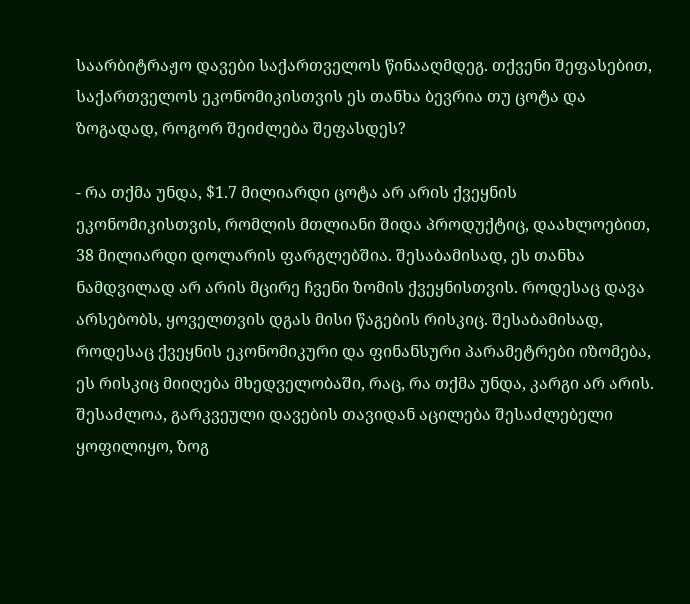საარბიტრაჟო დავები საქართველოს წინააღმდეგ. თქვენი შეფასებით, საქართველოს ეკონომიკისთვის ეს თანხა ბევრია თუ ცოტა და ზოგადად, როგორ შეიძლება შეფასდეს?

- რა თქმა უნდა, $1.7 მილიარდი ცოტა არ არის ქვეყნის ეკონომიკისთვის, რომლის მთლიანი შიდა პროდუქტიც, დაახლოებით, 38 მილიარდი დოლარის ფარგლებშია. შესაბამისად, ეს თანხა ნამდვილად არ არის მცირე ჩვენი ზომის ქვეყნისთვის. როდესაც დავა არსებობს, ყოველთვის დგას მისი წაგების რისკიც. შესაბამისად, როდესაც ქვეყნის ეკონომიკური და ფინანსური პარამეტრები იზომება, ეს რისკიც მიიღება მხედველობაში, რაც, რა თქმა უნდა, კარგი არ არის. შესაძლოა, გარკვეული დავების თავიდან აცილება შესაძლებელი ყოფილიყო, ზოგ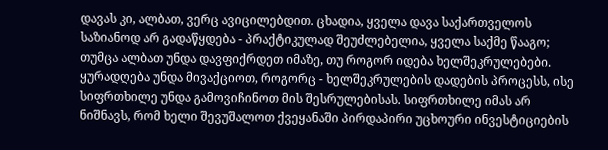დავას კი, ალბათ, ვერც ავიცილებდით. ცხადია, ყველა დავა საქართველოს საზიანოდ არ გადაწყდება - პრაქტიკულად შეუძლებელია, ყველა საქმე წააგო; თუმცა ალბათ უნდა დავფიქრდეთ იმაზე, თუ როგორ იდება ხელშეკრულებები. ყურადღება უნდა მივაქციოთ, როგორც - ხელშეკრულების დადების პროცესს, ისე სიფრთხილე უნდა გამოვიჩინოთ მის შესრულებისას. სიფრთხილე იმას არ ნიშნავს, რომ ხელი შევუშალოთ ქვეყანაში პირდაპირი უცხოური ინვესტიციების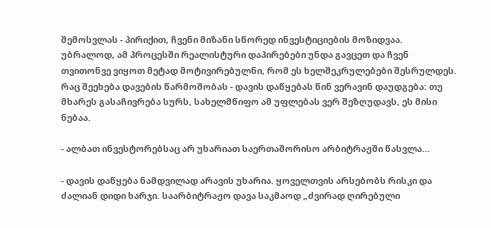შემოსვლას - პირიქით, ჩვენი მიზანი სწორედ ინვესტიციების მოზიდვაა. უბრალოდ, ამ პროცესში რეალისტური დაპირებები უნდა გავცეთ და ჩვენ თვითონვე ვიყოთ მეტად მოტივირებულნი, რომ ეს ხელშეკრულებები შესრულდეს. რაც შეეხება დავების წარმოშობას - დავის დაწყებას წინ ვერავინ დაუდგება: თუ მხარეს გასაჩივრება სურს, სახელმწიფო ამ უფლებას ვერ შეზღუდავს, ეს მისი ნებაა.

- ალბათ ინვესტორებსაც არ უხარიათ საერთაშორისო არბიტრაჟში წასვლა…

- დავის დაწყება ნამდვილად არავის უხარია. ყოველთვის არსებობს რისკი და ძალიან დიდი ხარჯი. საარბიტრაჟო დავა საკმაოდ „ძვირად ღირებული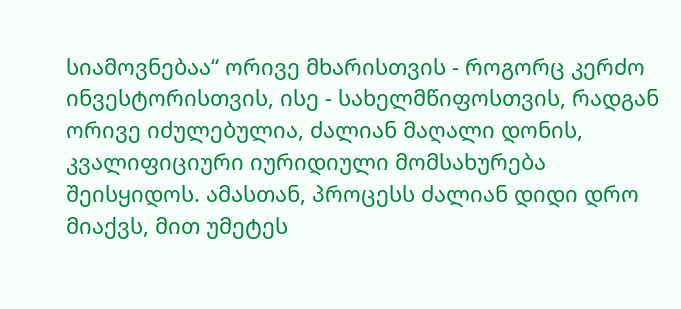სიამოვნებაა“ ორივე მხარისთვის - როგორც კერძო ინვესტორისთვის, ისე - სახელმწიფოსთვის, რადგან ორივე იძულებულია, ძალიან მაღალი დონის, კვალიფიციური იურიდიული მომსახურება შეისყიდოს. ამასთან, პროცესს ძალიან დიდი დრო მიაქვს, მით უმეტეს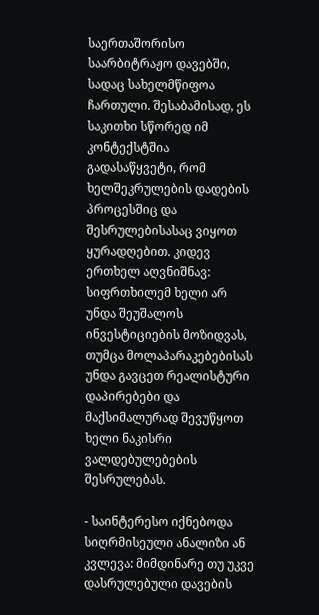საერთაშორისო საარბიტრაჟო დავებში, სადაც სახელმწიფოა ჩართული. შესაბამისად, ეს საკითხი სწორედ იმ კონტექსტშია გადასაწყვეტი, რომ ხელშეკრულების დადების პროცესშიც და შესრულებისასაც ვიყოთ ყურადღებით. კიდევ ერთხელ აღვნიშნავ: სიფრთხილემ ხელი არ უნდა შეუშალოს ინვესტიციების მოზიდვას, თუმცა მოლაპარაკებებისას უნდა გავცეთ რეალისტური დაპირებები და მაქსიმალურად შევუწყოთ ხელი ნაკისრი ვალდებულებების შესრულებას.

- საინტერესო იქნებოდა სიღრმისეული ანალიზი ან კვლევა: მიმდინარე თუ უკვე დასრულებული დავების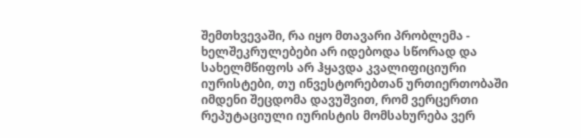შემთხვევაში, რა იყო მთავარი პრობლემა - ხელშეკრულებები არ იდებოდა სწორად და სახელმწიფოს არ ჰყავდა კვალიფიციური იურისტები, თუ ინვესტორებთან ურთიერთობაში იმდენი შეცდომა დავუშვით, რომ ვერცერთი რეპუტაციული იურისტის მომსახურება ვერ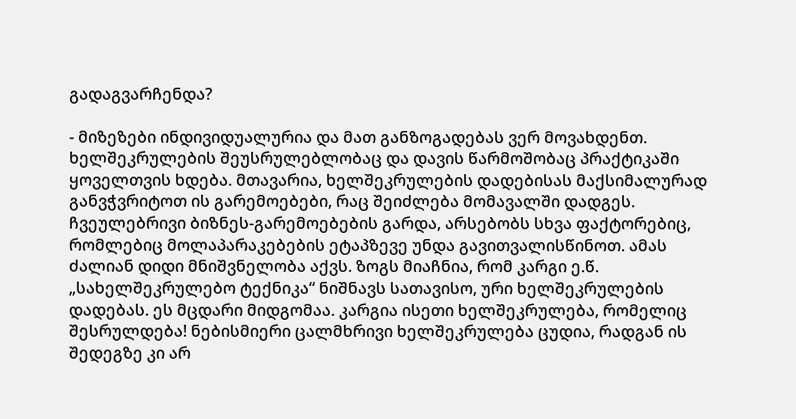გადაგვარჩენდა?

- მიზეზები ინდივიდუალურია და მათ განზოგადებას ვერ მოვახდენთ. ხელშეკრულების შეუსრულებლობაც და დავის წარმოშობაც პრაქტიკაში ყოველთვის ხდება. მთავარია, ხელშეკრულების დადებისას მაქსიმალურად განვჭვრიტოთ ის გარემოებები, რაც შეიძლება მომავალში დადგეს. ჩვეულებრივი ბიზნეს-გარემოებების გარდა, არსებობს სხვა ფაქტორებიც, რომლებიც მოლაპარაკებების ეტაპზევე უნდა გავითვალისწინოთ. ამას ძალიან დიდი მნიშვნელობა აქვს. ზოგს მიაჩნია, რომ კარგი ე.წ. „სახელშეკრულებო ტექნიკა“ ნიშნავს სათავისო, ური ხელშეკრულების დადებას. ეს მცდარი მიდგომაა. კარგია ისეთი ხელშეკრულება, რომელიც შესრულდება! ნებისმიერი ცალმხრივი ხელშეკრულება ცუდია, რადგან ის შედეგზე კი არ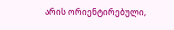არის ორიენტირებული,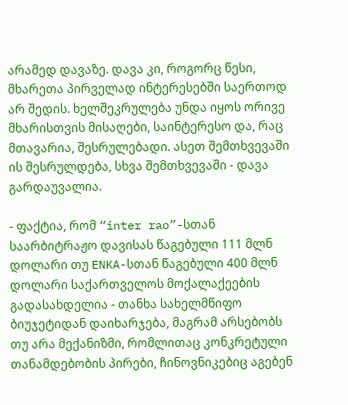არამედ დავაზე. დავა კი, როგორც წესი, მხარეთა პირველად ინტერესებში საერთოდ არ შედის. ხელშეკრულება უნდა იყოს ორივე მხარისთვის მისაღები, საინტერესო და, რაც მთავარია, შესრულებადი. ასეთ შემთხვევაში ის შესრულდება, სხვა შემთხვევაში - დავა გარდაუვალია.

- ფაქტია, რომ “inter rao”-სთან საარბიტრაჟო დავისას წაგებული 111 მლნ დოლარი თუ ENKA-სთან წაგებული 400 მლნ დოლარი საქართველოს მოქალაქეების გადასახდელია - თანხა სახელმწიფო ბიუჯეტიდან დაიხარჯება, მაგრამ არსებობს თუ არა მექანიზმი, რომლითაც კონკრეტული თანამდებობის პირები, ჩინოვნიკებიც აგებენ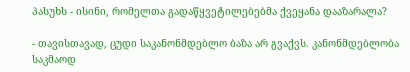პასუხს - ისინი, რომელთა გადაწყვეტილებებმა ქვეყანა დააზარალა?

- თავისთავად, ცუდი საკანონმდებლო ბაზა არ გვაქვს. კანონმდებლობა საკმაოდ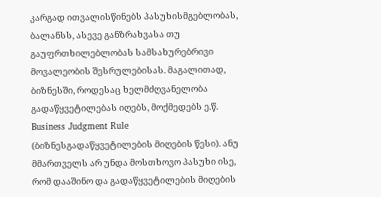კარგად ითვალისწინებს პასუხისმგებლობას, ბალანსს, ასევე განზრახვასა თუ გაუფრთხილებლობას სამსახურებრივი მოვალეობის შესრულებისას. მაგალითად, ბიზნესში, როდესაც ხელმძღვანელობა გადაწყვეტილებას იღებს, მოქმედებს ე.წ. Business Judgment Rule (ბიზნესგადაწყვეტილების მიღების წესი). ანუ მმართველს არ უნდა მოსთხოვო პასუხი ისე, რომ დააშინო და გადაწყვეტილების მიღების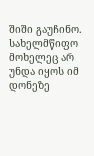შიში გაუჩინო. სახელმწიფო მოხელეც არ უნდა იყოს იმ დონეზე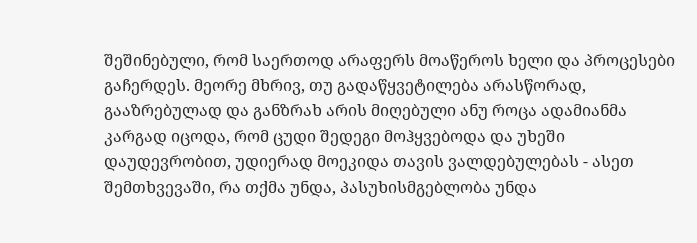შეშინებული, რომ საერთოდ არაფერს მოაწეროს ხელი და პროცესები გაჩერდეს. მეორე მხრივ, თუ გადაწყვეტილება არასწორად, გააზრებულად და განზრახ არის მიღებული ანუ როცა ადამიანმა კარგად იცოდა, რომ ცუდი შედეგი მოჰყვებოდა და უხეში დაუდევრობით, უდიერად მოეკიდა თავის ვალდებულებას - ასეთ შემთხვევაში, რა თქმა უნდა, პასუხისმგებლობა უნდა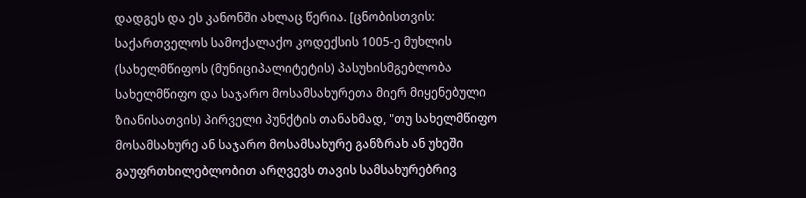დადგეს და ეს კანონში ახლაც წერია. [ცნობისთვის: საქართველოს სამოქალაქო კოდექსის 1005-ე მუხლის (სახელმწიფოს (მუნიციპალიტეტის) პასუხისმგებლობა სახელმწიფო და საჯარო მოსამსახურეთა მიერ მიყენებული ზიანისათვის) პირველი პუნქტის თანახმად, "თუ სახელმწიფო მოსამსახურე ან საჯარო მოსამსახურე განზრახ ან უხეში გაუფრთხილებლობით არღვევს თავის სამსახურებრივ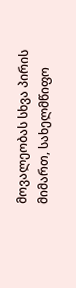მოვალეობას სხვა პირის მიმართ, სახელმწიფო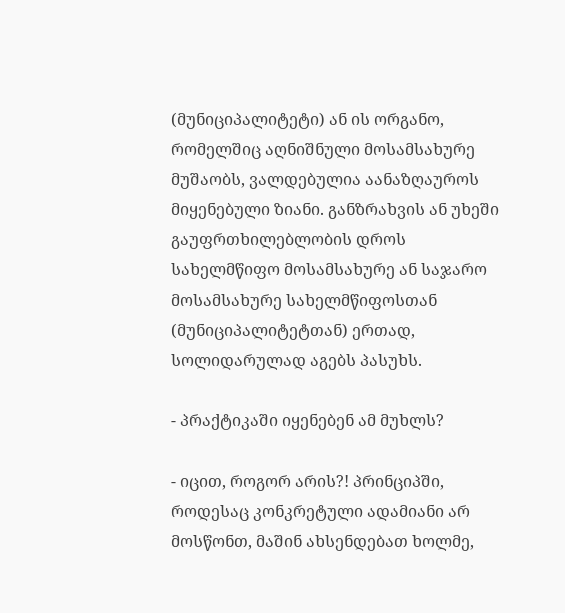(მუნიციპალიტეტი) ან ის ორგანო, რომელშიც აღნიშნული მოსამსახურე მუშაობს, ვალდებულია აანაზღაუროს მიყენებული ზიანი. განზრახვის ან უხეში გაუფრთხილებლობის დროს სახელმწიფო მოსამსახურე ან საჯარო მოსამსახურე სახელმწიფოსთან (მუნიციპალიტეტთან) ერთად, სოლიდარულად აგებს პასუხს.

- პრაქტიკაში იყენებენ ამ მუხლს?

- იცით, როგორ არის?! პრინციპში, როდესაც კონკრეტული ადამიანი არ მოსწონთ, მაშინ ახსენდებათ ხოლმე,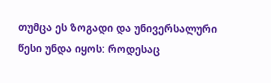თუმცა ეს ზოგადი და უნივერსალური წესი უნდა იყოს: როდესაც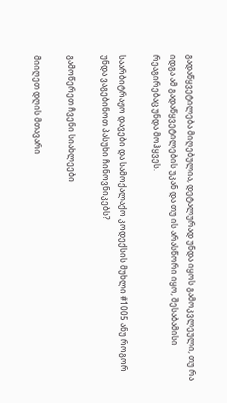გადაწყვეტილება მიღებულია, დეტალურად უნდა იყოს გამოკვლეული, თუ რა იდგა ამ გადაწყვეტილების უკან და თუ ის არასწორი იყო, შესაბამისი რეაგირებაც უნდა მოჰყვეს.

საარბიტრაჟო დავები და სამოქალაქო კოდექსის მუხლი #1005 ანუ როგორ უნდა ვაგებინოთ პასუხი ჩინოვნიკებს?

გამოწერეთ ჩვენი სიახლეები

მიიღეთ დღის მთავარი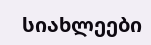სიახლეები